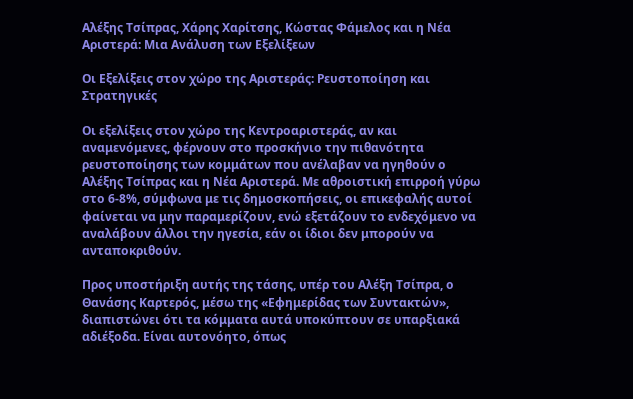Αλέξης Τσίπρας, Χάρης Χαρίτσης, Κώστας Φάμελος και η Νέα Αριστερά: Μια Ανάλυση των Εξελίξεων

Οι Εξελίξεις στον χώρο της Αριστεράς: Ρευστοποίηση και Στρατηγικές

Οι εξελίξεις στον χώρο της Κεντροαριστεράς, αν και αναμενόμενες, φέρνουν στο προσκήνιο την πιθανότητα ρευστοποίησης των κομμάτων που ανέλαβαν να ηγηθούν ο Αλέξης Τσίπρας και η Νέα Αριστερά. Με αθροιστική επιρροή γύρω στο 6-8%, σύμφωνα με τις δημοσκοπήσεις, οι επικεφαλής αυτοί φαίνεται να μην παραμερίζουν, ενώ εξετάζουν το ενδεχόμενο να αναλάβουν άλλοι την ηγεσία, εάν οι ίδιοι δεν μπορούν να ανταποκριθούν.

Προς υποστήριξη αυτής της τάσης, υπέρ του Αλέξη Τσίπρα, ο Θανάσης Καρτερός, μέσω της «Εφημερίδας των Συντακτών», διαπιστώνει ότι τα κόμματα αυτά υποκύπτουν σε υπαρξιακά αδιέξοδα. Είναι αυτονόητο, όπως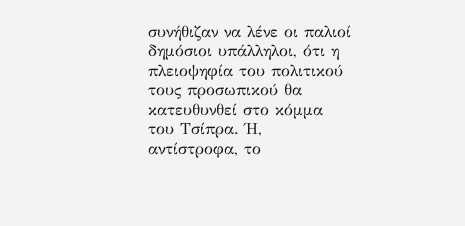συνήθιζαν να λένε οι παλιοί δημόσιοι υπάλληλοι, ότι η πλειοψηφία του πολιτικού τους προσωπικού θα κατευθυνθεί στο κόμμα του Τσίπρα. Ή, αντίστροφα, το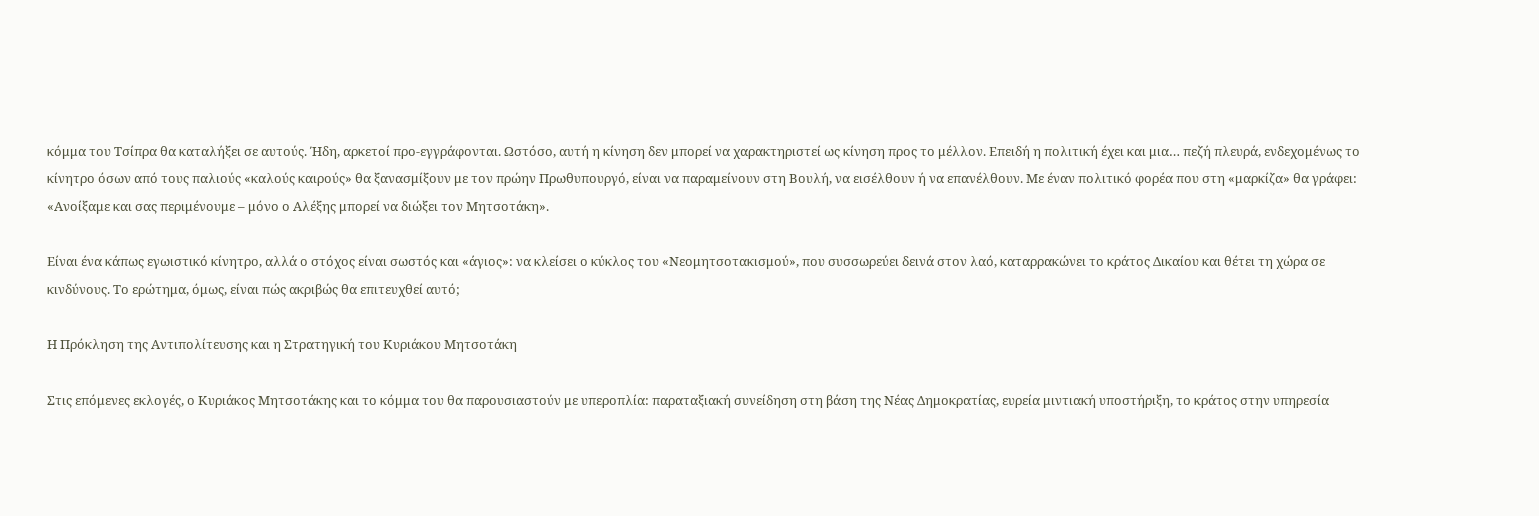κόμμα του Τσίπρα θα καταλήξει σε αυτούς. Ήδη, αρκετοί προ-εγγράφονται. Ωστόσο, αυτή η κίνηση δεν μπορεί να χαρακτηριστεί ως κίνηση προς το μέλλον. Επειδή η πολιτική έχει και μια… πεζή πλευρά, ενδεχομένως το κίνητρο όσων από τους παλιούς «καλούς καιρούς» θα ξανασμίξουν με τον πρώην Πρωθυπουργό, είναι να παραμείνουν στη Βουλή, να εισέλθουν ή να επανέλθουν. Με έναν πολιτικό φορέα που στη «μαρκίζα» θα γράφει: «Ανοίξαμε και σας περιμένουμε – μόνο ο Αλέξης μπορεί να διώξει τον Μητσοτάκη».

Είναι ένα κάπως εγωιστικό κίνητρο, αλλά ο στόχος είναι σωστός και «άγιος»: να κλείσει ο κύκλος του «Νεομητσοτακισμού», που συσσωρεύει δεινά στον λαό, καταρρακώνει το κράτος Δικαίου και θέτει τη χώρα σε κινδύνους. Το ερώτημα, όμως, είναι πώς ακριβώς θα επιτευχθεί αυτό;

Η Πρόκληση της Αντιπολίτευσης και η Στρατηγική του Κυριάκου Μητσοτάκη

Στις επόμενες εκλογές, ο Κυριάκος Μητσοτάκης και το κόμμα του θα παρουσιαστούν με υπεροπλία: παραταξιακή συνείδηση στη βάση της Νέας Δημοκρατίας, ευρεία μιντιακή υποστήριξη, το κράτος στην υπηρεσία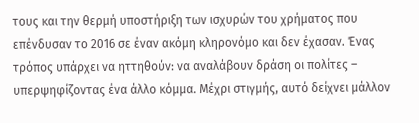τους και την θερμή υποστήριξη των ισχυρών του χρήματος που επένδυσαν το 2016 σε έναν ακόμη κληρονόμο και δεν έχασαν. Ένας τρόπος υπάρχει να ηττηθούν: να αναλάβουν δράση οι πολίτες – υπερψηφίζοντας ένα άλλο κόμμα. Μέχρι στιγμής, αυτό δείχνει μάλλον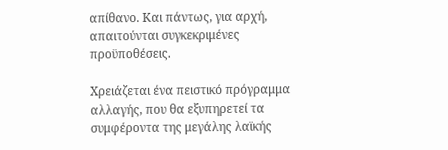απίθανο. Και πάντως, για αρχή, απαιτούνται συγκεκριμένες προϋποθέσεις.

Χρειάζεται ένα πειστικό πρόγραμμα αλλαγής, που θα εξυπηρετεί τα συμφέροντα της μεγάλης λαϊκής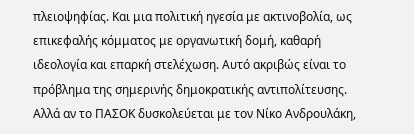πλειοψηφίας. Και μια πολιτική ηγεσία με ακτινοβολία, ως επικεφαλής κόμματος με οργανωτική δομή, καθαρή ιδεολογία και επαρκή στελέχωση. Αυτό ακριβώς είναι το πρόβλημα της σημερινής δημοκρατικής αντιπολίτευσης. Αλλά αν το ΠΑΣΟΚ δυσκολεύεται με τον Νίκο Ανδρουλάκη,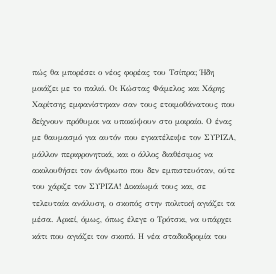πώς θα μπορέσει ο νέος φορέας του Τσίπρα; Ήδη μοιάζει με το παλιό. Οι Κώστας Φάμελος και Χάρης Χαρίτσης εμφανίστηκαν σαν τους ετοιμοθάνατους που δείχνουν πρόθυμοι να υποκύψουν στο μοιραίο. Ο ένας με θαυμασμό για αυτόν που εγκατέλειψε τον ΣΥΡΙΖΑ, μάλλον περιφρονητικά, και ο άλλος διαθέσιμος να ακολουθήσει τον άνθρωπο που δεν εμπιστευόταν, ούτε του χάριζε τον ΣΥΡΙΖΑ! Δικαίωμά τους και, σε τελευταία ανάλυση, ο σκοπός στην πολιτική αγιάζει τα μέσα. Αρκεί, όμως, όπως έλεγε ο Τρότσκι, να υπάρχει κάτι που αγιάζει τον σκοπό. Η νέα σταδιοδρομία του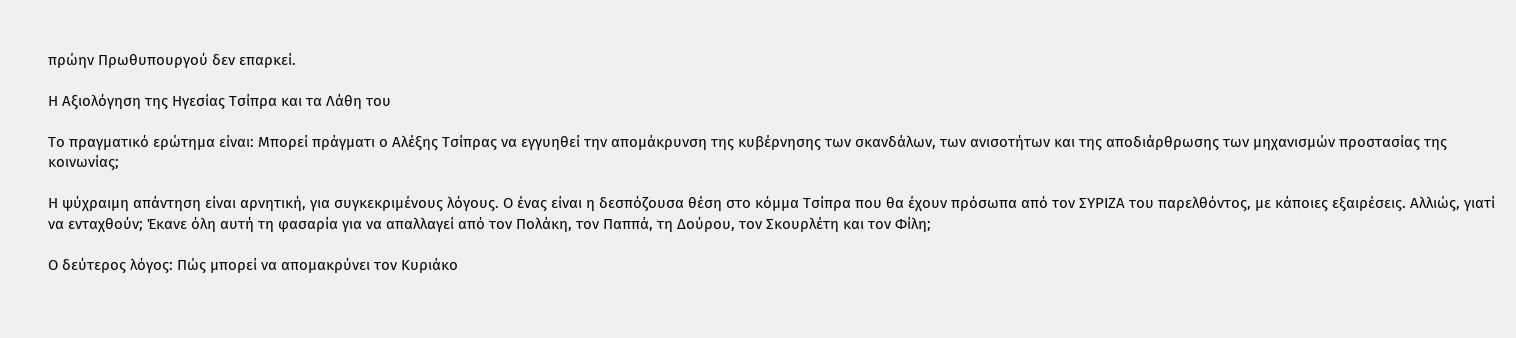πρώην Πρωθυπουργού δεν επαρκεί.

Η Αξιολόγηση της Ηγεσίας Τσίπρα και τα Λάθη του

Το πραγματικό ερώτημα είναι: Μπορεί πράγματι ο Αλέξης Τσίπρας να εγγυηθεί την απομάκρυνση της κυβέρνησης των σκανδάλων, των ανισοτήτων και της αποδιάρθρωσης των μηχανισμών προστασίας της κοινωνίας;

Η ψύχραιμη απάντηση είναι αρνητική, για συγκεκριμένους λόγους. Ο ένας είναι η δεσπόζουσα θέση στο κόμμα Τσίπρα που θα έχουν πρόσωπα από τον ΣΥΡΙΖΑ του παρελθόντος, με κάποιες εξαιρέσεις. Αλλιώς, γιατί να ενταχθούν; Έκανε όλη αυτή τη φασαρία για να απαλλαγεί από τον Πολάκη, τον Παππά, τη Δούρου, τον Σκουρλέτη και τον Φίλη;

Ο δεύτερος λόγος: Πώς μπορεί να απομακρύνει τον Κυριάκο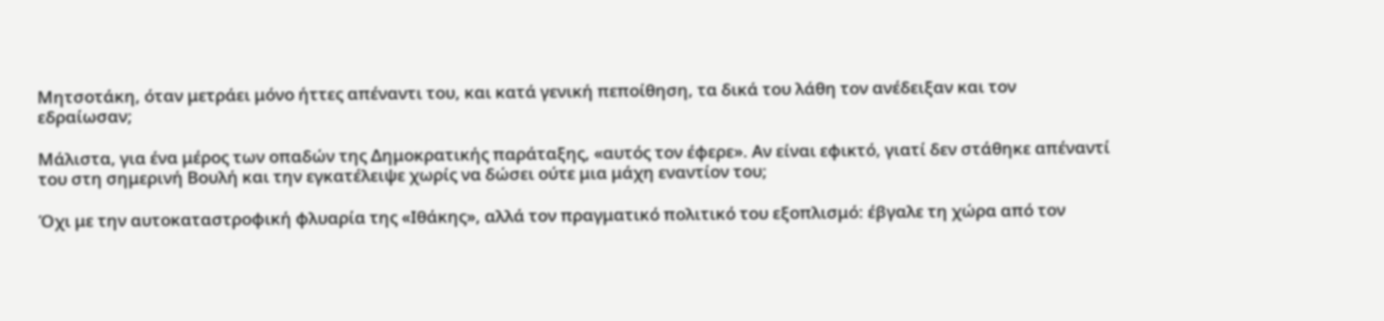Μητσοτάκη, όταν μετράει μόνο ήττες απέναντι του, και κατά γενική πεποίθηση, τα δικά του λάθη τον ανέδειξαν και τον εδραίωσαν;

Μάλιστα, για ένα μέρος των οπαδών της Δημοκρατικής παράταξης, «αυτός τον έφερε». Αν είναι εφικτό, γιατί δεν στάθηκε απέναντί του στη σημερινή Βουλή και την εγκατέλειψε χωρίς να δώσει ούτε μια μάχη εναντίον του;

Όχι με την αυτοκαταστροφική φλυαρία της «Ιθάκης», αλλά τον πραγματικό πολιτικό του εξοπλισμό: έβγαλε τη χώρα από τον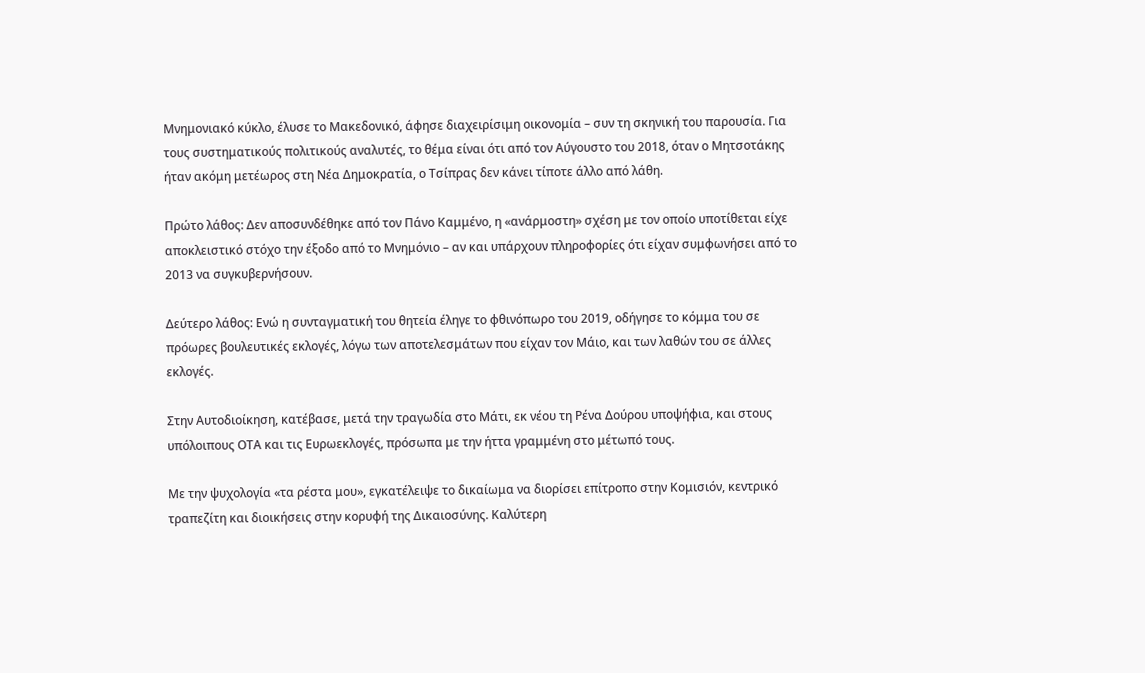Μνημονιακό κύκλο, έλυσε το Μακεδονικό, άφησε διαχειρίσιμη οικονομία – συν τη σκηνική του παρουσία. Για τους συστηματικούς πολιτικούς αναλυτές, το θέμα είναι ότι από τον Αύγουστο του 2018, όταν ο Μητσοτάκης ήταν ακόμη μετέωρος στη Νέα Δημοκρατία, ο Τσίπρας δεν κάνει τίποτε άλλο από λάθη.

Πρώτο λάθος: Δεν αποσυνδέθηκε από τον Πάνο Καμμένο, η «ανάρμοστη» σχέση με τον οποίο υποτίθεται είχε αποκλειστικό στόχο την έξοδο από το Μνημόνιο – αν και υπάρχουν πληροφορίες ότι είχαν συμφωνήσει από το 2013 να συγκυβερνήσουν.

Δεύτερο λάθος: Ενώ η συνταγματική του θητεία έληγε το φθινόπωρο του 2019, οδήγησε το κόμμα του σε πρόωρες βουλευτικές εκλογές, λόγω των αποτελεσμάτων που είχαν τον Μάιο, και των λαθών του σε άλλες εκλογές.

Στην Αυτοδιοίκηση, κατέβασε, μετά την τραγωδία στο Μάτι, εκ νέου τη Ρένα Δούρου υποψήφια, και στους υπόλοιπους ΟΤΑ και τις Ευρωεκλογές, πρόσωπα με την ήττα γραμμένη στο μέτωπό τους.

Με την ψυχολογία «τα ρέστα μου», εγκατέλειψε το δικαίωμα να διορίσει επίτροπο στην Κομισιόν, κεντρικό τραπεζίτη και διοικήσεις στην κορυφή της Δικαιοσύνης. Καλύτερη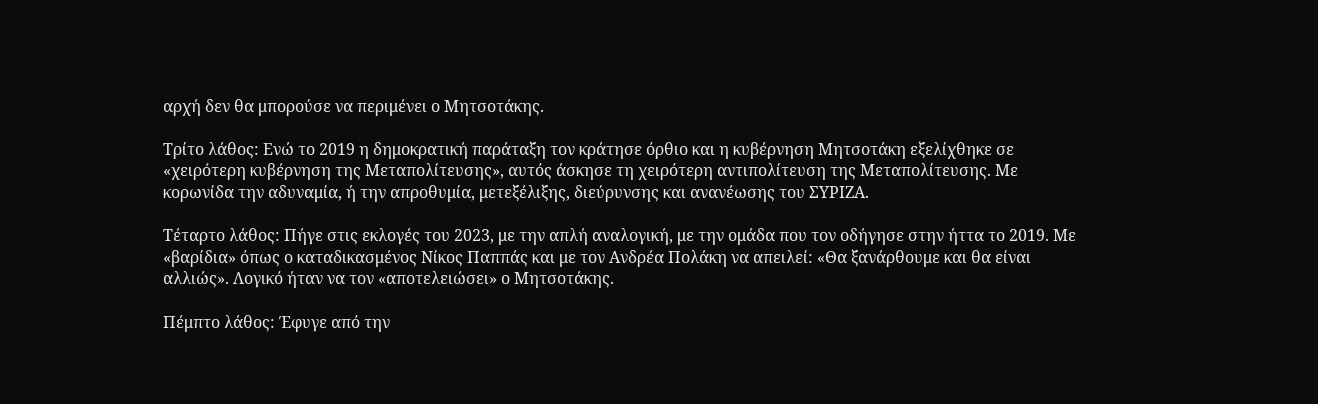αρχή δεν θα μπορούσε να περιμένει ο Μητσοτάκης.

Τρίτο λάθος: Ενώ το 2019 η δημοκρατική παράταξη τον κράτησε όρθιο και η κυβέρνηση Μητσοτάκη εξελίχθηκε σε «χειρότερη κυβέρνηση της Μεταπολίτευσης», αυτός άσκησε τη χειρότερη αντιπολίτευση της Μεταπολίτευσης. Με κορωνίδα την αδυναμία, ή την απροθυμία, μετεξέλιξης, διεύρυνσης και ανανέωσης του ΣΥΡΙΖΑ.

Τέταρτο λάθος: Πήγε στις εκλογές του 2023, με την απλή αναλογική, με την ομάδα που τον οδήγησε στην ήττα το 2019. Με «βαρίδια» όπως ο καταδικασμένος Νίκος Παππάς και με τον Ανδρέα Πολάκη να απειλεί: «Θα ξανάρθουμε και θα είναι αλλιώς». Λογικό ήταν να τον «αποτελειώσει» ο Μητσοτάκης.

Πέμπτο λάθος: Έφυγε από την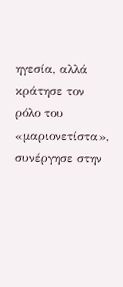ηγεσία, αλλά κράτησε τον ρόλο του «μαριονετίστα», συνέργησε στην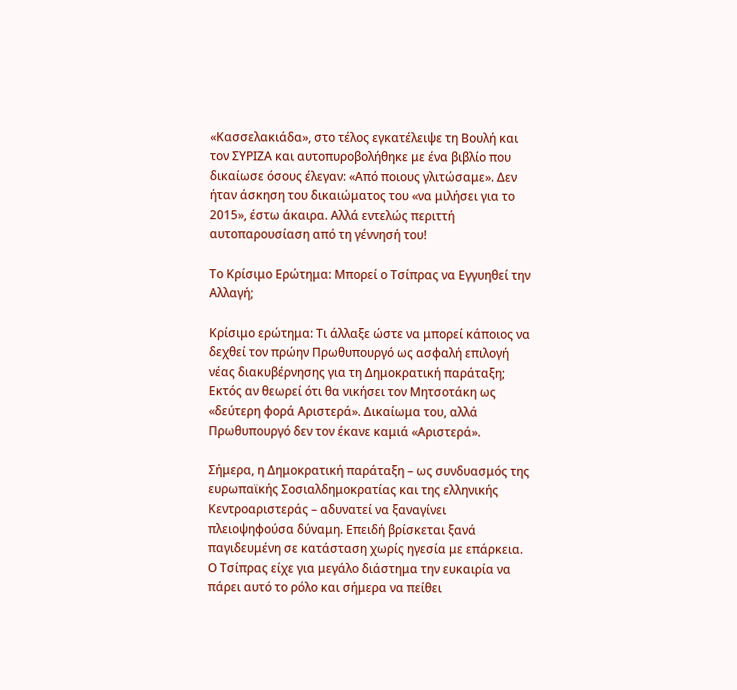«Κασσελακιάδα», στο τέλος εγκατέλειψε τη Βουλή και τον ΣΥΡΙΖΑ και αυτοπυροβολήθηκε με ένα βιβλίο που δικαίωσε όσους έλεγαν: «Από ποιους γλιτώσαμε». Δεν ήταν άσκηση του δικαιώματος του «να μιλήσει για το 2015», έστω άκαιρα. Αλλά εντελώς περιττή αυτοπαρουσίαση από τη γέννησή του!

Το Κρίσιμο Ερώτημα: Μπορεί ο Τσίπρας να Εγγυηθεί την Αλλαγή;

Κρίσιμο ερώτημα: Τι άλλαξε ώστε να μπορεί κάποιος να δεχθεί τον πρώην Πρωθυπουργό ως ασφαλή επιλογή νέας διακυβέρνησης για τη Δημοκρατική παράταξη; Εκτός αν θεωρεί ότι θα νικήσει τον Μητσοτάκη ως «δεύτερη φορά Αριστερά». Δικαίωμα του, αλλά Πρωθυπουργό δεν τον έκανε καμιά «Αριστερά».

Σήμερα, η Δημοκρατική παράταξη – ως συνδυασμός της ευρωπαϊκής Σοσιαλδημοκρατίας και της ελληνικής Κεντροαριστεράς – αδυνατεί να ξαναγίνει πλειοψηφούσα δύναμη. Επειδή βρίσκεται ξανά παγιδευμένη σε κατάσταση χωρίς ηγεσία με επάρκεια. Ο Τσίπρας είχε για μεγάλο διάστημα την ευκαιρία να πάρει αυτό το ρόλο και σήμερα να πείθει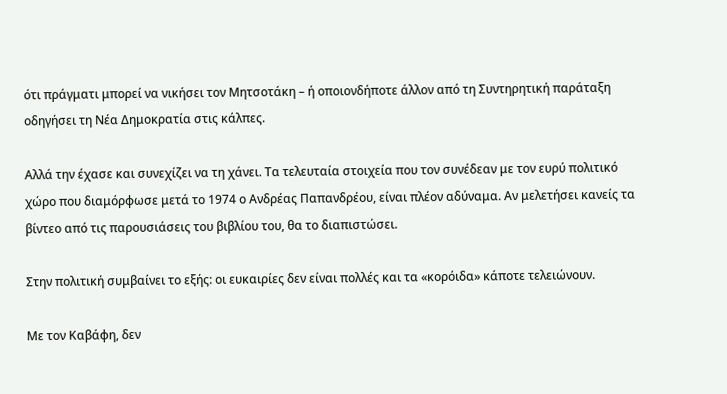ότι πράγματι μπορεί να νικήσει τον Μητσοτάκη – ή οποιονδήποτε άλλον από τη Συντηρητική παράταξη οδηγήσει τη Νέα Δημοκρατία στις κάλπες.

Αλλά την έχασε και συνεχίζει να τη χάνει. Τα τελευταία στοιχεία που τον συνέδεαν με τον ευρύ πολιτικό χώρο που διαμόρφωσε μετά το 1974 ο Ανδρέας Παπανδρέου, είναι πλέον αδύναμα. Αν μελετήσει κανείς τα βίντεο από τις παρουσιάσεις του βιβλίου του, θα το διαπιστώσει.

Στην πολιτική συμβαίνει το εξής: οι ευκαιρίες δεν είναι πολλές και τα «κορόιδα» κάποτε τελειώνουν.

Με τον Καβάφη, δεν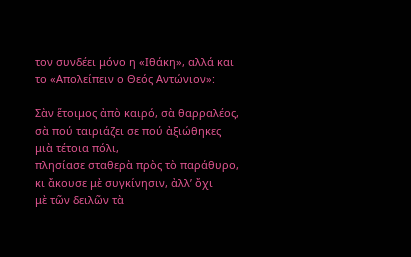τον συνδέει μόνο η «Ιθάκη», αλλά και το «Απολείπειν ο Θεός Αντώνιον»:

Σὰν ἕτοιμος ἀπὸ καιρό, σὰ θαρραλέος,
σὰ πού ταιριάζει σε πού ἀξιώθηκες μιὰ τέτοια πόλι,
πλησίασε σταθερὰ πρὸς τὸ παράθυρο,
κι ἄκουσε μὲ συγκίνησιν, ἀλλ’ ὄχι
μὲ τῶν δειλῶν τὰ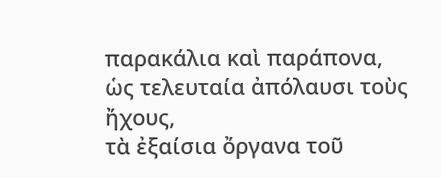παρακάλια καὶ παράπονα,
ὡς τελευταία ἀπόλαυσι τοὺς ἤχους,
τὰ ἐξαίσια ὄργανα τοῦ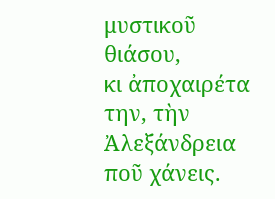μυστικοῦ θιάσου,
κι ἀποχαιρέτα την, τὴν Ἀλεξάνδρεια ποῦ χάνεις.